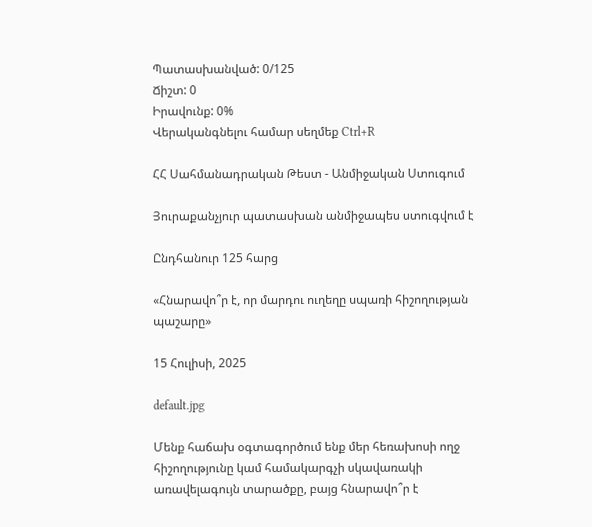Պատասխանված: 0/125
Ճիշտ: 0
Իրավունք: 0%
Վերականգնելու համար սեղմեք Ctrl+R

ՀՀ Սահմանադրական Թեստ - Անմիջական Ստուգում

Յուրաքանչյուր պատասխան անմիջապես ստուգվում է

Ընդհանուր 125 հարց

«Հնարավո՞ր է, որ մարդու ուղեղը սպառի հիշողության պաշարը»

15 Հուլիսի, 2025

default.jpg

Մենք հաճախ օգտագործում ենք մեր հեռախոսի ողջ հիշողությունը կամ համակարգչի սկավառակի առավելագույն տարածքը, բայց հնարավո՞ր է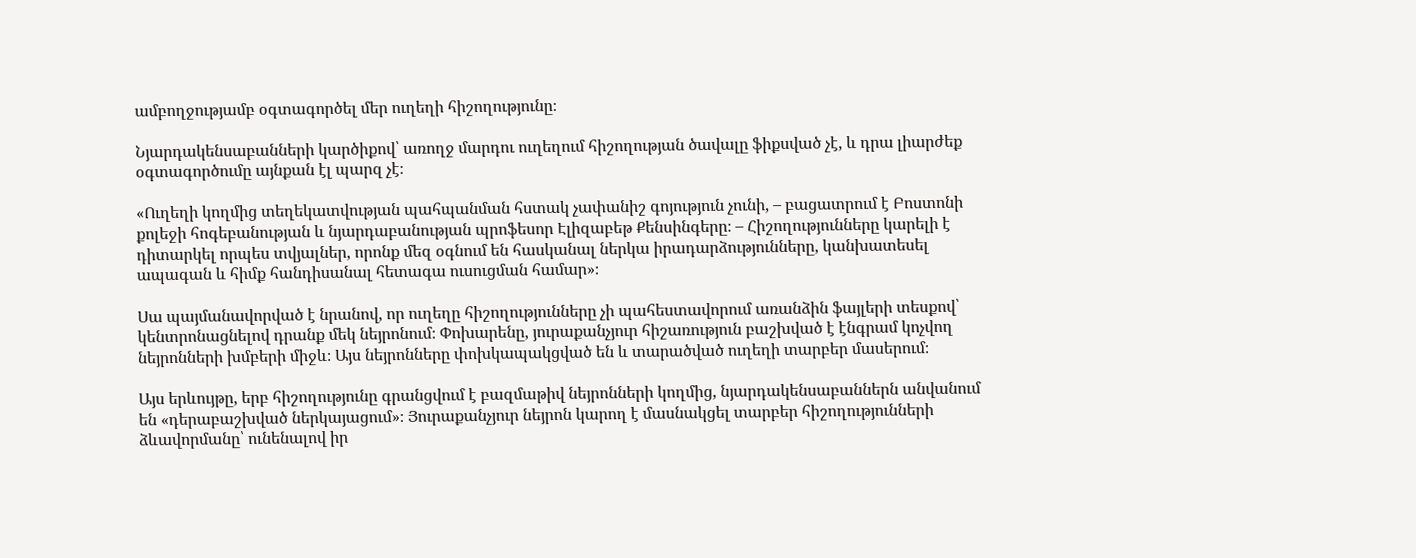ամբողջությամբ օգտագործել մեր ուղեղի հիշողությունը։

Նյարդակենսաբանների կարծիքով՝ առողջ մարդու ուղեղում հիշողության ծավալը ֆիքսված չէ, և դրա լիարժեք օգտագործումը այնքան էլ պարզ չէ։

«Ուղեղի կողմից տեղեկատվության պահպանման հստակ չափանիշ գոյություն չունի, – բացատրում է Բոստոնի քոլեջի հոգեբանության և նյարդաբանության պրոֆեսոր Էլիզաբեթ Քենսինգերը։ – Հիշողությունները կարելի է դիտարկել որպես տվյալներ, որոնք մեզ օգնում են հասկանալ ներկա իրադարձությունները, կանխատեսել ապագան և հիմք հանդիսանալ հետագա ուսուցման համար»։

Սա պայմանավորված է նրանով, որ ուղեղը հիշողությունները չի պահեստավորում առանձին ֆայլերի տեսքով՝ կենտրոնացնելով դրանք մեկ նեյրոնում։ Փոխարենը, յուրաքանչյուր հիշառություն բաշխված է էնգրամ կոչվող նեյրոնների խմբերի միջև։ Այս նեյրոնները փոխկապակցված են և տարածված ուղեղի տարբեր մասերում։

Այս երևույթը, երբ հիշողությունը գրանցվում է բազմաթիվ նեյրոնների կողմից, նյարդակենսաբաններն անվանում են «դերաբաշխված ներկայացում»։ Յուրաքանչյուր նեյրոն կարող է մասնակցել տարբեր հիշողությունների ձևավորմանը՝ ունենալով իր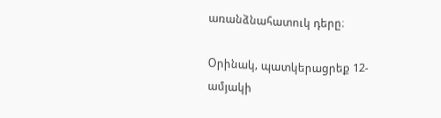առանձնահատուկ դերը։

Օրինակ, պատկերացրեք 12-ամյակի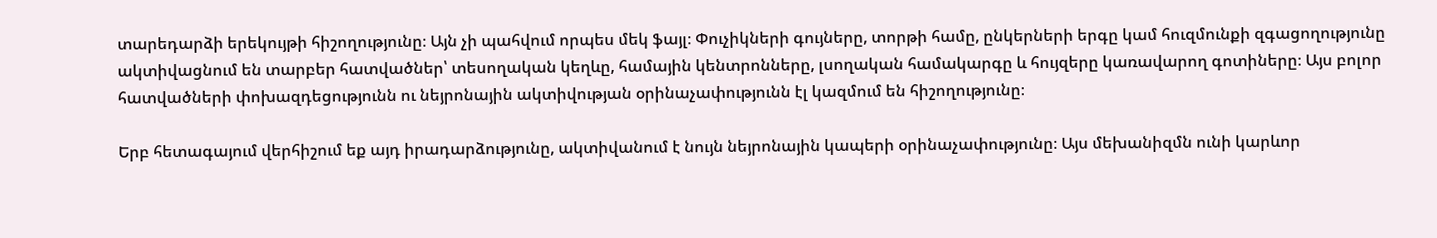տարեդարձի երեկույթի հիշողությունը։ Այն չի պահվում որպես մեկ ֆայլ։ Փուչիկների գույները, տորթի համը, ընկերների երգը կամ հուզմունքի զգացողությունը ակտիվացնում են տարբեր հատվածներ՝ տեսողական կեղևը, համային կենտրոնները, լսողական համակարգը և հույզերը կառավարող գոտիները։ Այս բոլոր հատվածների փոխազդեցությունն ու նեյրոնային ակտիվության օրինաչափությունն էլ կազմում են հիշողությունը։

Երբ հետագայում վերհիշում եք այդ իրադարձությունը, ակտիվանում է նույն նեյրոնային կապերի օրինաչափությունը։ Այս մեխանիզմն ունի կարևոր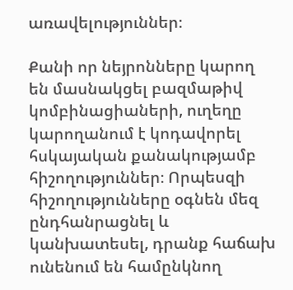առավելություններ։

Քանի որ նեյրոնները կարող են մասնակցել բազմաթիվ կոմբինացիաների, ուղեղը կարողանում է կոդավորել հսկայական քանակությամբ հիշողություններ։ Որպեսզի հիշողությունները օգնեն մեզ ընդհանրացնել և կանխատեսել, դրանք հաճախ ունենում են համընկնող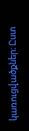կառուցվածքներ։ Ըստ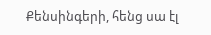Քենսինգերի, հենց սա էլ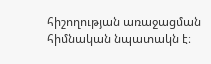հիշողության առաջացման հիմնական նպատակն է։